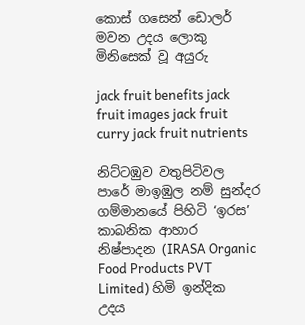කොස් ගසෙන් ඩොලර් මවන උදය ලොකු මිනිසෙක් වූ අයුරු

jack fruit benefits jack fruit images jack fruit curry jack fruit nutrients

නිට්ටඹුව වතුපිටිවල පාරේ මාඉඹුල නම් සුන්දර ගම්මානයේ පිහිටි ‘ඉරස’ කාබනික ආහාර නිෂ්පාදන (IRASA Organic Food Products PVT Limited) හිමි ඉන්දික උදය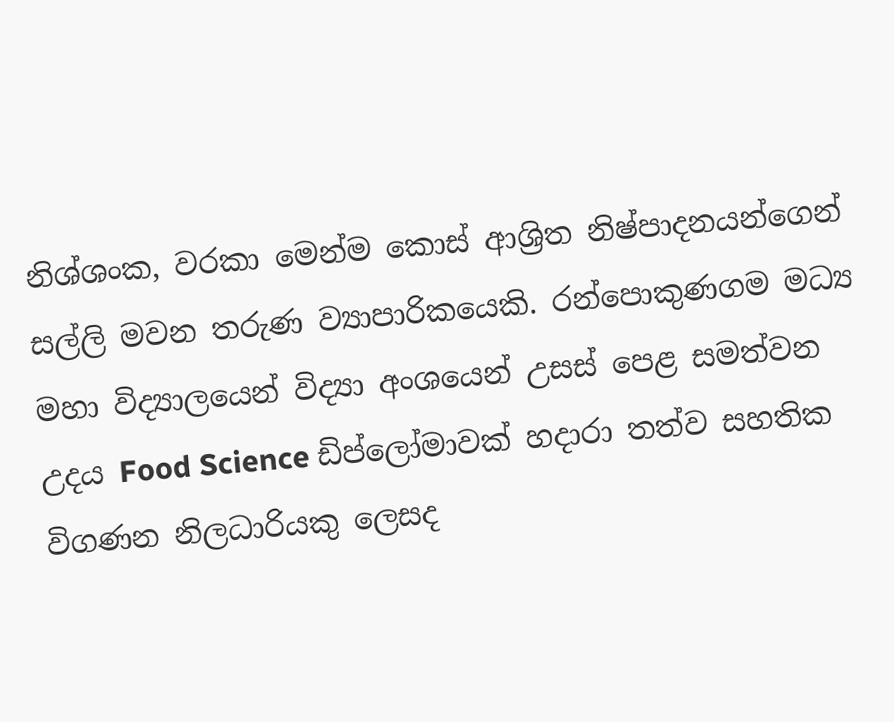නිශ්ශංක, වරකා මෙන්ම කොස් ආශ්‍රිත නිෂ්පාදනයන්ගෙන් සල්ලි මවන තරුණ ව්‍යාපාරිකයෙකි. රන්පොකුණගම මධ්‍ය මහා විද්‍යාලයෙන් විද්‍යා අංශයෙන් උසස් පෙළ සමත්වන උදය Food Science ඩිප්ලෝමාවක් හදාරා තත්ව සහතික විගණන නිලධාරියකු ලෙසද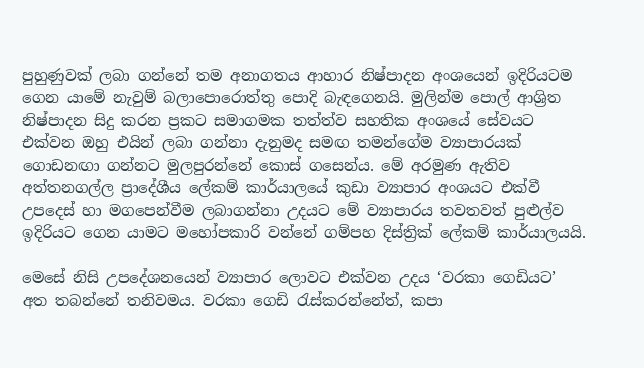පුහුණුවක් ලබා ගන්නේ තම අනාගතය ආහාර නිෂ්පාදන අංශයෙන් ඉදිරියටම ගෙන යාමේ නැවුම් බලාපොරොත්තු පොදි බැඳගෙනයි. මුලින්ම පොල් ආශ්‍රිත නිෂ්පාදන සිදු කරන ප්‍රකට සමාගමක තත්ත්ව සහතික අංශයේ සේවයට එක්වන ඔහු එයින් ලබා ගන්නා දැනුමද සමඟ තමන්ගේම ව්‍යාපාරයක් ගොඩනඟා ගන්නට මුලපුරන්නේ කොස් ගසෙන්ය. මේ අරමුණ ඇතිව අත්තනගල්ල ප්‍රාදේශීය ලේකම් කාර්යාලයේ කුඩා ව්‍යාපාර අංශයට එක්වී උපදෙස් හා මගපෙන්වීම ලබාගන්නා උදයට මේ ව්‍යාපාරය තවතවත් පුළුල්ව ඉදිරියට ගෙන යාමට මහෝපකාරි වන්නේ ගම්පහ දිස්ත්‍රික් ලේකම් කාර්යාලයයි.

මෙසේ නිසි උපදේශනයෙන් ව්‍යාපාර ලොවට එක්වන උදය ‘වරකා ගෙඩියට’ අත තබන්නේ තනිවමය. වරකා ගෙඩි රැස්කරන්නේත්, කපා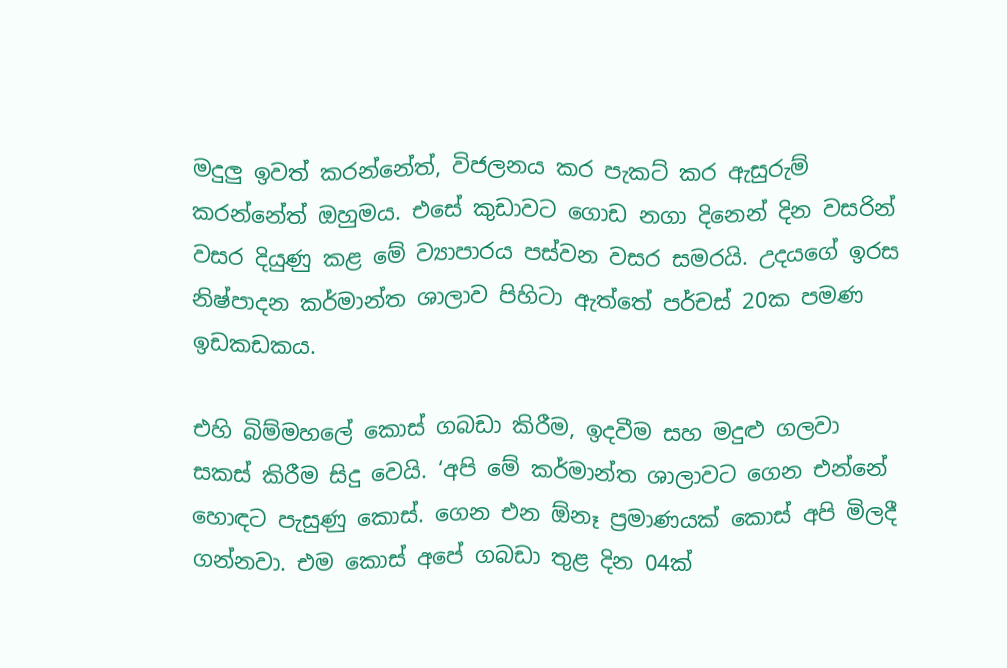මදුලු ඉවත් කරන්නේත්, විජලනය කර පැකට් කර ඇසුරුම් කරන්නේත් ඔහුමය. එසේ කුඩාවට ගොඩ නගා දිනෙන් දින වසරින් වසර දියුණු කළ මේ ව්‍යාපාරය පස්වන වසර සමරයි. උදයගේ ඉරස නිෂ්පාදන කර්මාන්ත ශාලාව පිහිටා ඇත්තේ පර්චස් 20ක පමණ ඉඩකඩකය.

එහි බිම්මහලේ කොස් ගබඩා කිරීම, ඉදවීම සහ මදුළු ගලවා සකස් කිරීම සිදු වෙයි. ‘අපි මේ කර්මාන්ත ශාලාවට ගෙන එන්නේ හොඳට පැසුණු කොස්. ගෙන එන ඕනෑ ප්‍රමාණයක් කොස් අපි මිලදී ගන්නවා. එම කොස් අපේ ගබඩා තුළ දින 04ක්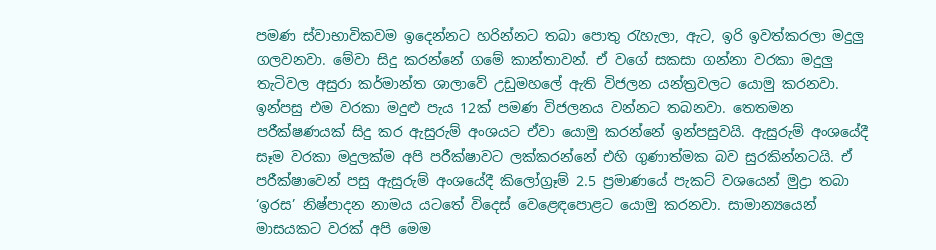පමණ ස්වාභාවිකවම ඉදෙන්නට හරින්නට තබා පොතු රැහැලා, ඇට, ඉරි ඉවත්කරලා මදුලු ගලවනවා. මේවා සිදු කරන්නේ ගමේ කාන්තාවන්. ඒ වගේ සකසා ගන්නා වරකා මදුලු තැටිවල අසුරා කර්මාන්ත ශාලාවේ උඩුමහලේ ඇති විජලන යන්ත්‍රවලට යොමු කරනවා. ඉන්පසු එම වරකා මදුළු පැය 12ක් පමණ විජලනය වන්නට තබනවා‌. තෙතමන පරීක්ෂණයක් සිදු කර ඇසුරුම් අංශයට ඒවා යොමු කරන්නේ ඉන්පසුවයි. ඇසුරුම් අංශයේදී සෑම වරකා මදුලක්ම අපි පරීක්ෂාවට ලක්කරන්නේ එහි ගුණාත්මක බව සුරකින්නටයි. ඒ පරීක්ෂාවෙන් පසු ඇසුරුම් අංශයේදී කිලෝග්‍රෑම් 2.5 ප්‍රමාණයේ පැකට් වශයෙන් මුද්‍රා තබා ‘ඉරස’ නිෂ්පාදන නාමය යටතේ විදෙස් වෙළෙඳපොළට යොමු කරනවා. සාමාන්‍යයෙන් මාසයකට වරක් අපි මෙම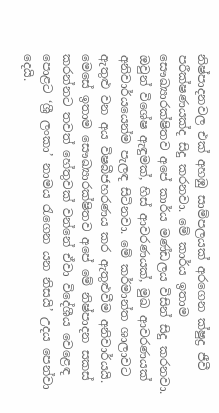නිෂ්පාදනවල එක් අහඹු සාම්පලයක් අරගෙන ක්ෂුද්‍ර ජීවී පරීක්ෂණයක්ද සිදු කරනවා. මේ කාර්ය ඉතාම සෞඛ්‍යාරක්ෂිතව අපේ කාර්ය මණ්ඩලය විසින් සිදු කරනවා. ඔවුන් විශේෂ ඇඳුමක්, හිස් ආවරණයක්, මුඛ ආවරණයක් අනිවාර්යයෙන්ම පැලඳ සිටිනවා. මේ කර්මාන්ත ශාලාවට ඇතුළු වන අය විෂබීජහරණය කර ඇතුළුවීම අනිවාර්යයි. මෙසේ ඉතාම සෞඛ්‍යාරක්ෂිතව අපේ මේ නිෂ්පාදන සකස් කරන්නට තවත් හේතුවක් වන්නේ ඒවා විදේශීය වෙළෙඳ පොළට ‘ශ්‍රී ලංකා’ නාමය රැගෙන යන නිසයි’ උදය පෙන්වා දෙයි.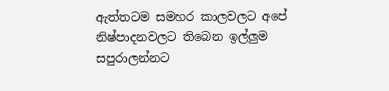ඇත්තටම සමහර කාලවලට අපේ නිෂ්පාදනවලට තිබෙන ඉල්ලුම සපුරාලන්නට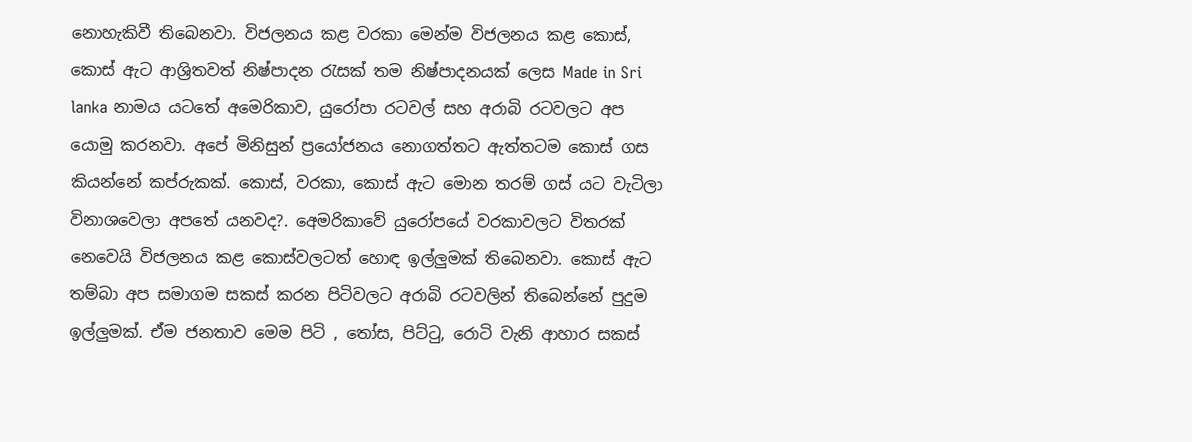නොහැකිවී තිබෙනවා. විජලනය කළ වරකා මෙන්ම විජලනය කළ කොස්, කොස් ඇට ආශ්‍රිතවත් නිෂ්පාදන රැසක් තම නිෂ්පාදනයක් ලෙස Made in Sri lanka නාමය යටතේ අමෙරිකාව, යුරෝපා රටවල් සහ අරාබි රටවලට අප යොමු කරනවා. අපේ මිනිසුන් ප්‍රයෝජනය නොගත්තට ඇත්තටම කොස් ගස කියන්නේ කප්රුකක්. කොස්, වරකා, කොස් ඇට මොන තරම් ගස් යට වැටිලා විනාශවෙලා අපතේ යනවද?. අ‍ෙමරිකාවේ යුරෝපයේ වරකාවලට විතරක් නෙවෙයි විජලනය කළ කොස්වලටත් හොඳ ඉල්ලුමක් තිබෙනවා. කොස් ඇට තම්බා අප සමාගම සකස් කරන පිටිවලට අරාබි රටවලින් තිබෙන්නේ පුදුම ඉල්ලුමක්. ඒම ජනතාව මෙම පිටි , තෝස, පිට්ටු, රොටි වැනි ආහාර සකස්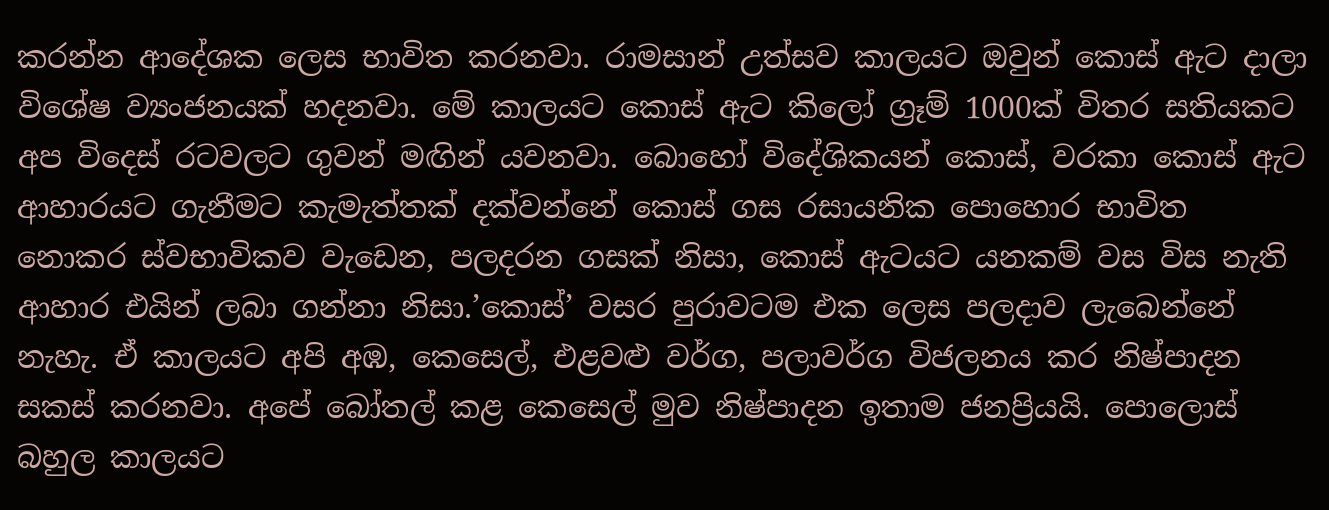කරන්න ආදේශක ලෙස භාවිත කරනවා. රාමසාන් උත්සව කාලයට ඔවුන් කොස් ඇට දාලා විශේෂ ව්‍යංජනයක් හදනවා. මේ කාලයට කොස් ඇට කිලෝ ග්‍රෑම් 1000ක් විතර සතියකට අප විදෙස් රටවලට ගුවන් මඟින් යවනවා. බොහෝ විදේශිකයන් කොස්, වරකා කොස් ඇට ආහාරයට ගැනීමට කැමැත්තක් දක්වන්නේ කොස් ගස රසායනික පොහොර භාවිත නොකර ස්වභාවිකව වැඩෙන, පලදරන ගසක් නිසා, කොස් ඇටයට යනකම් වස විස නැති ආහාර එයින් ලබා ගන්නා නිසා.’කොස්’ වසර පුරාවටම එක ලෙස පලදාව ලැබෙන්නේ නැහැ. ඒ කාලයට අපි අඹ, කෙසෙල්, එළවළු වර්ග, පලාවර්ග විජලනය කර නිෂ්පාදන සකස් කරනවා. අපේ බෝතල් කළ කෙසෙල් මුව නිෂ්පාදන ඉතාම ජනප්‍රියයි. පොලොස් බහුල කාලයට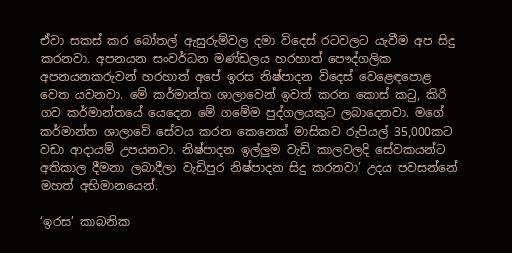ඒවා සකස් කර බෝතල් ඇසුරුම්වල දමා විදෙස් රටවලට යැවීම අප සිදු කරනවා. අපනයන සංවර්ධන මණ්ඩලය හරහාත් පෞද්ගලික අපනයනකරුවන් හරහාත් අපේ ඉරස නිෂ්පාදන විදෙස් වෙළෙඳපොළ වෙත යවනවා. මේ කර්මාන්ත ශාලාවෙන් ඉවත් කරන කොස් කටු, කිරි ගව කර්මාන්තයේ යෙදෙන මේ ගමේම පුද්ගලයකුට ලබාදෙනවා. මගේ කර්මාන්ත ශාලාවේ සේවය කරන කෙනෙක් මාසිකව රුපියල් 35,000කට වඩා ආදායම් උපයනවා. නිෂ්පාදන ඉල්ලුම වැඩි කාලවලදි සේවකයන්ට අතිකාල දීමනා ලබාදීලා වැඩිපුර නිෂ්පාදන සිදු කරනවා’ උදය පවසන්නේ මහත් අභිමානයෙන්.

‘ඉරස’ කාබනික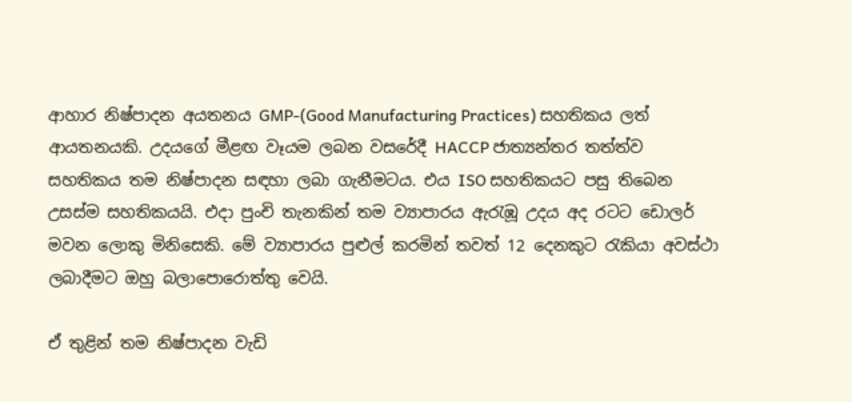ආහාර නිෂ්පාදන අයතනය GMP-(Good Manufacturing Practices) සහතිකය ලත් ආයතනයකි. උදයගේ මීළඟ වෑයම ලබන වසරේදී HACCP ජාත්‍යන්තර තත්ත්ව සහතිකය තම නිෂ්පාදන සඳහා ලබා ගැනීමටය. එය ISO සහතිකයට පසු තිබෙන උසස්ම සහතිකයයි. එදා පුංචි තැනකින් තම ව්‍යාපාරය ඇරැඹූ උදය අද රටට ඩොලර් මවන ලොකු මිනිසෙකි. මේ ව්‍යාපාරය පුළුල් කරමින් තවත් 12 දෙනකුට රැකියා අවස්ථා ලබාදීමට ඔහු බලාපොරොත්තු වෙයි.

ඒ තුළින් තම නිෂ්පාදන වැඩි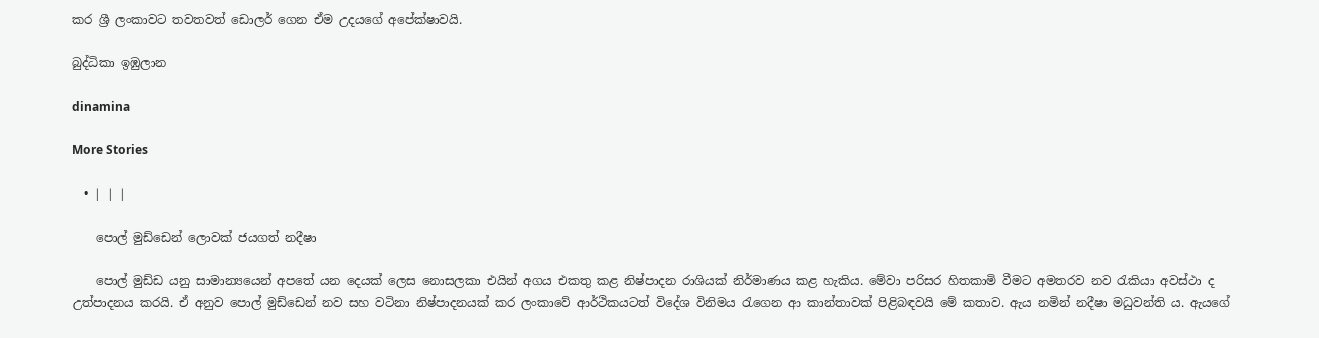කර ශ්‍රී ලංකාවට තවතවත් ඩොලර් ගෙන ඒම උදයගේ අපේක්ෂාවයි.

බුද්ධිකා ඉඹුලාන

dinamina

More Stories

  • | | |

    පොල් මුඩ්ඩෙන් ලොවක් ජයගත් නදීෂා

    පොල් මුඩ්ඩ යනු සාමාන්‍යයෙන් අපතේ යන දෙයක් ලෙස නොසලකා එයින් අගය එකතු කළ නිෂ්පාදන රාශියක් නිර්මාණය කළ හැකිය. මේවා පරිසර හිතකාමි වීමට අමතරව නව රැකියා අවස්ථා ද උත්පාදනය කරයි. ඒ අනුව පොල් මුඩ්ඩෙන් නව සහ වටිනා නිෂ්පාදනයක් කර ලංකාවේ ආර්ථිකයටත් විදේශ විනිමය රැගෙන ආ කාන්තාවක් පිළිබඳවයි මේ කතාව. ඇය නමින් නදීෂා මධුවන්ති ය. ඇයගේ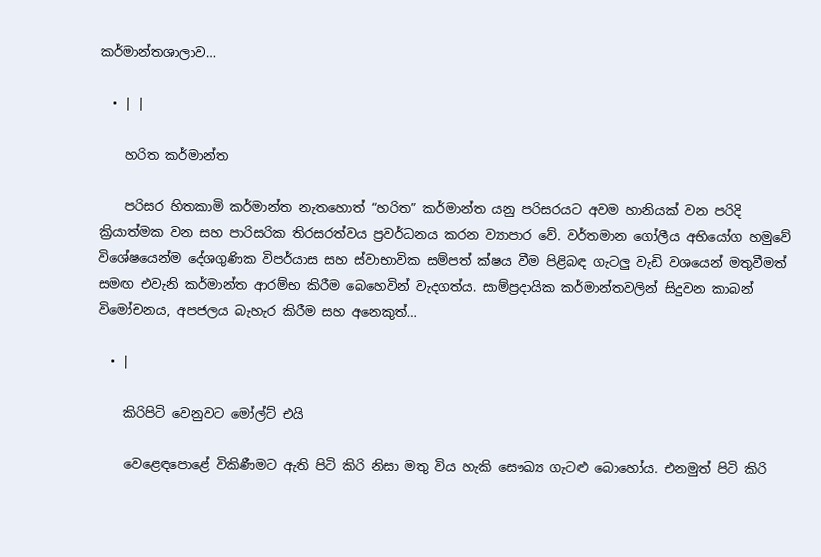කර්මාන්තශාලාව…

  • | |

    හරිත කර්මාන්ත

    පරිසර හිතකාමි කර්මාන්ත නැතහොත් “හරිත” කර්මාන්ත යනු පරිසරයට අවම හානියක් වන පරිදි ක්‍රියාත්මක වන සහ පාරිසරික තිරසරත්වය ප්‍රවර්ධනය කරන ව්‍යාපාර වේ. වර්තමාන ගෝලීය අභියෝග හමුවේ විශේෂයෙන්ම දේශගුණික විපර්යාස සහ ස්වාභාවික සම්පත් ක්ෂය වීම පිළිබඳ ගැටලු වැඩි වශයෙන් මතුවීමත් සමඟ එවැනි කර්මාන්ත ආරම්භ කිරීම බෙහෙවින් වැදගත්ය. සාම්ප්‍රදායික කර්මාන්තවලින් සිදුවන කාබන් විමෝචනය, අපජලය බැහැර කිරීම සහ අනෙකුත්…

  • |

    කිරිපිටි වෙනුවට මෝල්ට් එයි

    වෙළෙඳපොළේ විකිණීමට ඇති පිටි කිරි නිසා මතු විය හැකි සෞඛ්‍ය ගැටළු බොහෝය. එනමුත් පිටි කිරි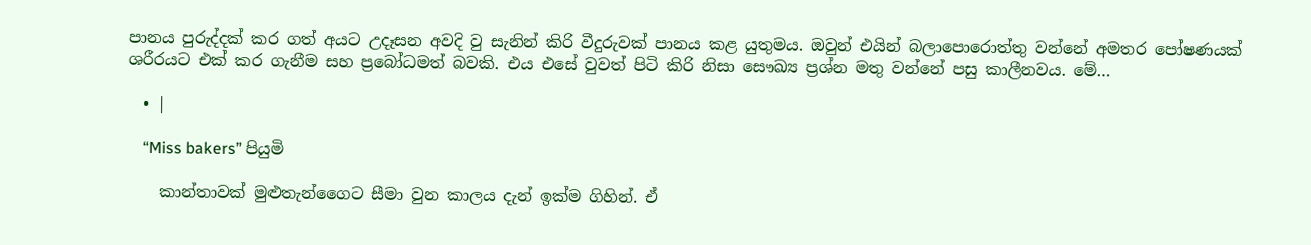පානය පුරුද්දක් කර ගත් අයට උදෑසන අවදි වු සැනින් කිරි වීදුරුවක් පානය කළ යුතුමය. ඔවුන් එයින් බලාපොරොත්තු වන්නේ අමතර පෝෂණයක් ශරීරයට එක් කර ගැනීම සහ ප්‍රබෝධමත් බවකි. එය එසේ වුවත් පිටි කිරි නිසා සෞඛ්‍ය ප්‍රශ්න මතු වන්නේ පසු කාලීනවය. මේ…

  • |

    “Miss bakers” පියුමි

    කාන්තාවක් මුළුතැන්ගෛට සීමා වුන කාලය දැන් ඉක්ම ගිහින්. ඒ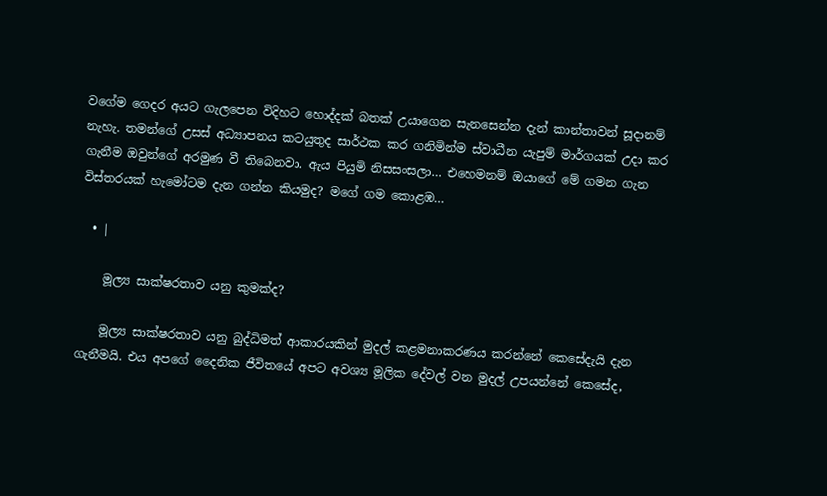වගේම ගෙදර අයට ගැලපෙන විදිහට හොද්දක් බතක් උයාගෙන සැනසෙන්න දැන් කාන්තාවන් සූදානම් නැහැ. තමන්ගේ උසස් අධ්‍යාපනය කටයුතුද සාර්ථක කර ගනිමින්ම ස්වාධීන යැපුම් මාර්ගයක් උදා කර ගැනීම ඔවුන්ගේ අරමුණ වී තිබෙනවා. ඇය පියුමි නිසසංසලා… එහෙමනම් ඔයාගේ මේ ගමන ගැන විස්තරයක් හැමෝටම දැන ගන්න කියමුද? මගේ ගම කොළඹ…

  • |

    මූල්‍ය සාක්ෂරතාව යනු කුමක්ද?

    මූල්‍ය සාක්ෂරතාව යනු බුද්ධිමත් ආකාරයකින් මුදල් කළමනාකරණය කරන්නේ කෙසේදැයි දැන ගැනීමයි. එය අපගේ දෛනික ජීවිතයේ අපට අවශ්‍ය මූලික දේවල් වන මුදල් උපයන්නේ කෙසේද,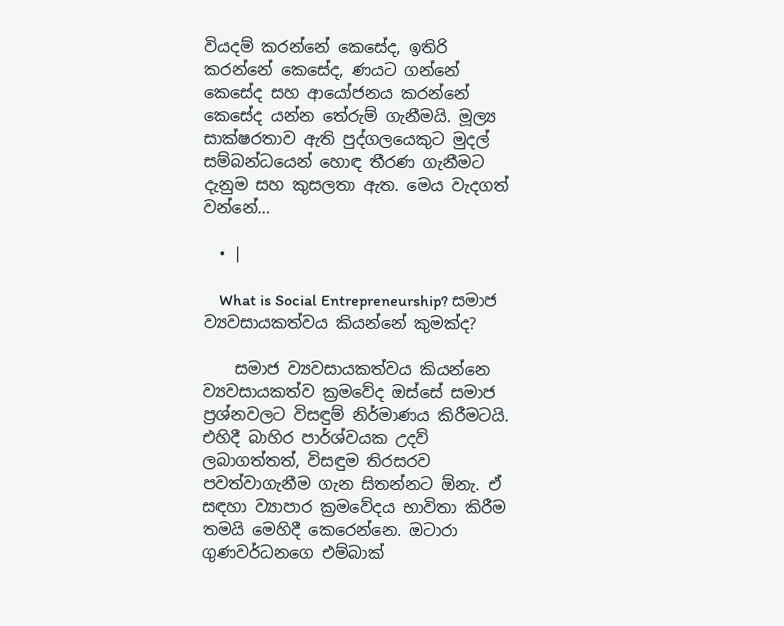වියදම් කරන්නේ කෙසේද, ඉතිරි කරන්නේ කෙසේද, ණයට ගන්නේ කෙසේද සහ ආයෝජනය කරන්නේ කෙසේද යන්න තේරුම් ගැනීමයි. මූල්‍ය සාක්ෂරතාව ඇති පුද්ගලයෙකුට මුදල් සම්බන්ධයෙන් හොඳ තීරණ ගැනීමට දැනුම සහ කුසලතා ඇත. මෙය වැදගත් වන්නේ…

  • |

    What is Social Entrepreneurship? සමාජ ව්‍යවසායකත්වය කියන්නේ කුමක්ද?

    සමාජ ව්‍යවසායකත්වය කියන්නෙ ව්‍යවසායකත්ව ක්‍රමවේද ඔස්සේ සමාජ ප්‍රශ්නවලට විසඳුම් නිර්මාණය කිරීමටයි. එහිදී බාහිර පාර්ශ්වයක උදව් ලබාගත්තත්, විසඳුම තිරසරව පවත්වාගැනීම ගැන සිතන්නට ඕනැ. ඒ සඳහා ව්‍යාපාර ක්‍රමවේදය භාවිතා කිරීම තමයි මෙහිදී කෙරෙන්නෙ. ඔටාරා ගුණවර්ධනගෙ එම්බාක්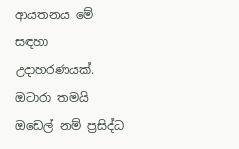ආයතනය මේ සඳහා උදාහරණයක්. ඔටාරා තමයි ඔඩෙල් නම් ප්‍රසිද්ධ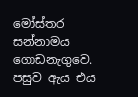මෝස්තර සන්නාමය ගොඩනැගුවෙ. පසුව ඇය එය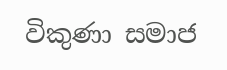විකුණා සමාජ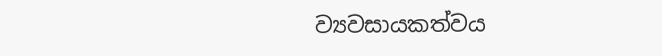ව්‍යවසායකත්වය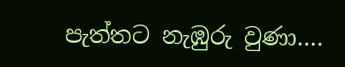පැත්තට නැඹුරු වුණා….